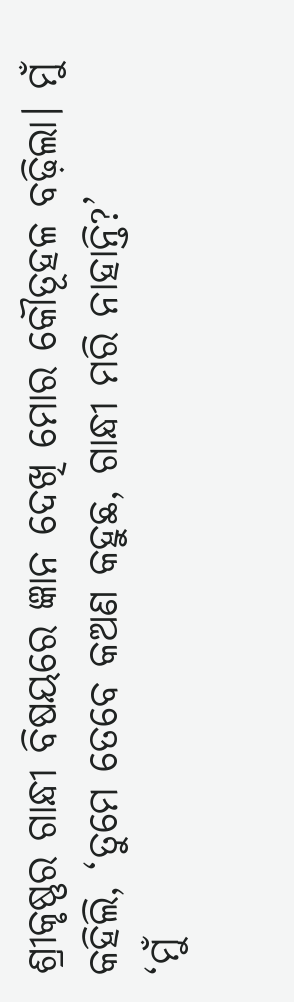ଶ୍ରୀକୃଷ୍ଣର ଗାନ୍ଧୀ ବିଷୟରେ ଜ୍ଞାନ ଦେଖି ମୋର କୌତୂହଳ ବଢ଼ିଲା। ମୁଁ କହିଲି, ‘ତୁମେ ତେବେ କଅଣ କହୁଛ, ଗାନ୍ଧୀ ମରି ନାହାନ୍ତି?’
‘ମୁଁ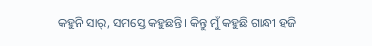କହୁନି ସାର୍‌, ସମସ୍ତେ କହୁଛନ୍ତି। କିନ୍ତୁ ମୁଁ କହୁଛି ଗାନ୍ଧୀ ହଜି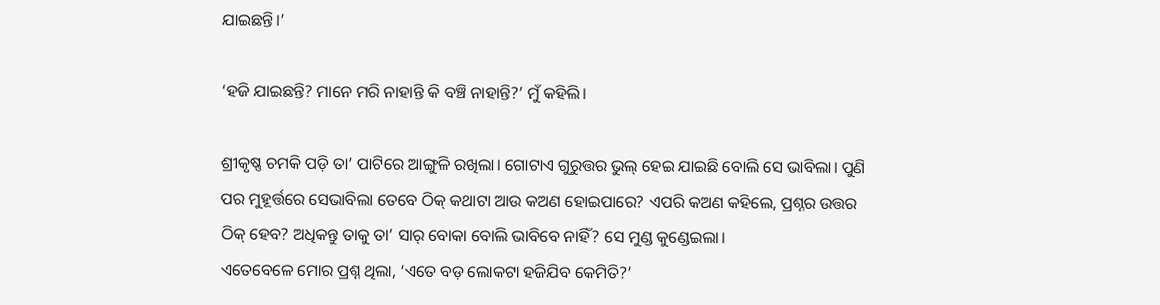ଯାଇଛନ୍ତି।’

‘ହଜି ଯାଇଛନ୍ତି? ମାନେ ମରି ନାହାନ୍ତି କି ବଞ୍ଚି ନାହାନ୍ତି?’ ମୁଁ କହିଲି।

ଶ୍ରୀକୃଷ୍ଣ ଚମକି ପଡ଼ି ତା’ ପାଟିରେ ଆଙ୍ଗୁଳି ରଖିଲା। ଗୋଟାଏ ଗୁରୁତ୍ତର ଭୁଲ୍‌ ହେଇ ଯାଇଛି ବୋଲି ସେ ଭାବିଲା। ପୁଣି ପର ମୁହୂର୍ତ୍ତରେ ସେଭାବିଲା ତେବେ ଠିକ୍‌ କଥାଟା ଆଉ କଅଣ ହୋଇପାରେ? ଏପରି କଅଣ କହିଲେ, ପ୍ରଶ୍ନର ଉତ୍ତର ଠିକ୍‌ ହେବ? ଅଧିକନ୍ତୁ ତାକୁ ତା’ ସାର୍‌ ବୋକା ବୋଲି ଭାବିବେ ନାହିଁ? ସେ ମୁଣ୍ଡ କୁଣ୍ଡେଇଲା।
ଏତେବେଳେ ମୋର ପ୍ରଶ୍ନ ଥିଲା, ‘ଏତେ ବଡ଼ ଲୋକଟା ହଜିଯିବ କେମିତି?’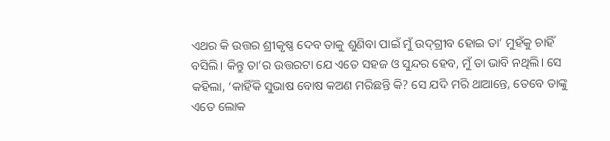ଏଥର କି ଉତ୍ତର ଶ୍ରୀକୃଷ୍ଣ ଦେବ ତାକୁ ଶୁଣିବା ପାଇଁ ମୁଁ ଉଦ୍‌ଗ୍ରୀବ ହୋଇ ତା’ ମୁହଁକୁ ଚାହିଁ ବସିଲି। କିନ୍ତୁ ତା’ର ଉତ୍ତରଟା ଯେ ଏତେ ସହଜ ଓ ସୁନ୍ଦର ହେବ, ମୁଁ ତା ଭାବି ନଥିଲି। ସେ କହିଲା, ‘କାହିଁକି ସୁଭାଷ ବୋଷ କଅଣ ମରିଛନ୍ତି କି? ସେ ଯଦି ମରି ଥାଆନ୍ତେ, ତେବେ ତାଙ୍କୁ ଏତେ ଲୋକ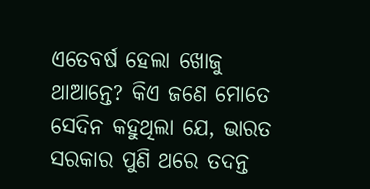ଏତେବର୍ଷ ହେଲା ଖୋଜୁ ଥାଆନ୍ତେ? କିଏ ଜଣେ ମୋତେ ସେଦିନ କହୁଥିଲା ଯେ, ଭାରତ ସରକାର ପୁଣି ଥରେ ତଦନ୍ତ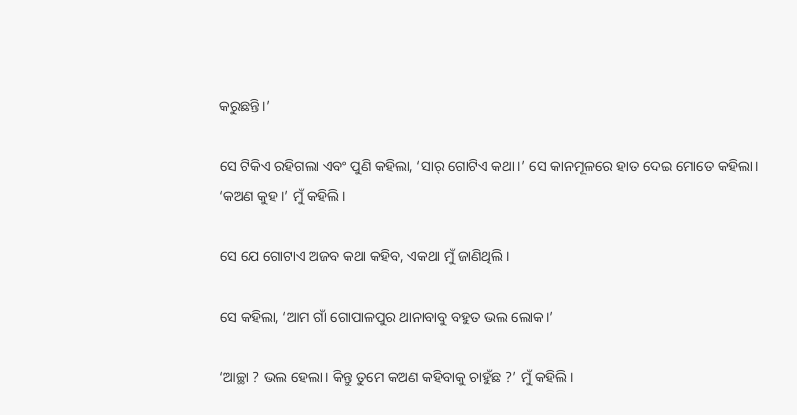କରୁଛନ୍ତି।’

ସେ ଟିକିଏ ରହିଗଲା ଏବଂ ପୁଣି କହିଲା, ‘ସାର୍ ଗୋଟିଏ କଥା।’ ସେ କାନମୂଳରେ ହାତ ଦେଇ ମୋତେ କହିଲା।
‘କଅଣ କୁହ।’ ମୁଁ କହିଲି।

ସେ ଯେ ଗୋଟାଏ ଅଜବ କଥା କହିବ, ଏକଥା ମୁଁ ଜାଣିଥିଲି।

ସେ କହିଲା, ‘ଆମ ଗାଁ ଗୋପାଳପୁର ଥାନାବାବୁ ବହୁତ ଭଲ ଲୋକ।’

‘ଆଚ୍ଛା ? ଭଲ ହେଲା। କିନ୍ତୁ ତୁମେ କଅଣ କହିବାକୁ ଚାହୁଁଛ ?’ ମୁଁ କହିଲି।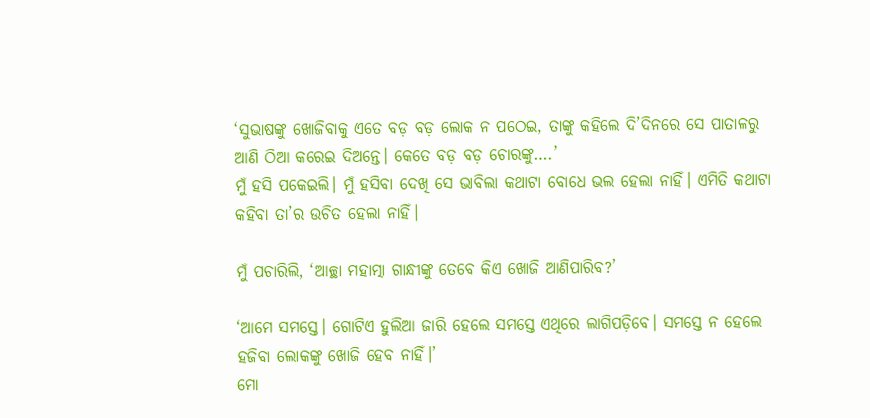‘ସୁଭାଷଙ୍କୁ ଖୋଜିବାକୁ ଏତେ ବଡ଼ ବଡ଼ ଲୋକ ନ ପଠେଇ, ତାଙ୍କୁ କହିଲେ ଦି’ଦିନରେ ସେ ପାତାଳରୁ ଆଣି ଠିଆ କରେଇ ଦିଅନ୍ତେ। କେତେ ବଡ଼ ବଡ଼ ଚୋରଙ୍କୁ….’
ମୁଁ ହସି ପକେଇଲି। ମୁଁ ହସିବା ଦେଖି ସେ ଭାବିଲା କଥାଟା ବୋଧେ ଭଲ ହେଲା ନାହିଁ। ଏମିତି କଥାଟା କହିବା ତା’ର ଉଚିତ ହେଲା ନାହିଁ।

ମୁଁ ପଚାରିଲି, ‘ଆଚ୍ଛା ମହାତ୍ମା ଗାନ୍ଧୀଙ୍କୁ ତେବେ କିଏ ଖୋଜି ଆଣିପାରିବ?’

‘ଆମେ ସମସ୍ତେ। ଗୋଟିଏ ହୁଲିଆ ଜାରି ହେଲେ ସମସ୍ତେ ଏଥିରେ ଲାଗିପଡ଼ିବେ। ସମସ୍ତେ ନ ହେଲେ ହଜିବା ଲୋକଙ୍କୁ ଖୋଜି ହେବ ନାହିଁ।’
ମୋ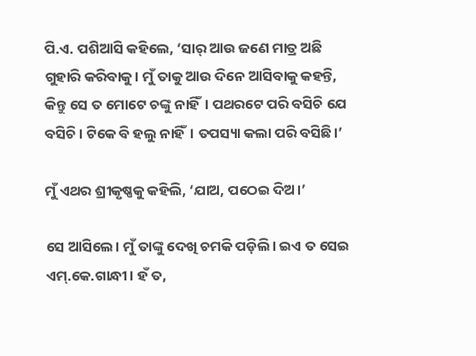ପି.ଏ. ପଶିଆସି କହିଲେ, ‘ସାର୍‌ ଆଉ ଜଣେ ମାତ୍ର ଅଛି ଗୁହାରି କରିବାକୁ। ମୁଁ ତାକୁ ଆଉ ଦିନେ ଆସିବାକୁ କହନ୍ତି, କିନ୍ତୁ ସେ ତ ମୋଟେ ଚଙ୍କୁ ନାହିଁ। ପଥରଟେ ପରି ବସିଚି ଯେ ବସିଚି। ଟିକେ ବି ହଲୁ ନାହିଁ। ତପସ୍ୟା କଲା ପରି ବସିଛି।’

ମୁଁ ଏଥର ଶ୍ରୀକୃଷ୍ଣକୁ କହିଲି, ‘ଯାଅ, ପଠେଇ ଦିଅ।’

ସେ ଆସିଲେ। ମୁଁ ତାଙ୍କୁ ଦେଖି ଚମକି ପଡ଼ିଲି। ଇଏ ତ ସେଇ ଏମ୍‌.କେ.ଗାନ୍ଧୀ। ହଁ ତ,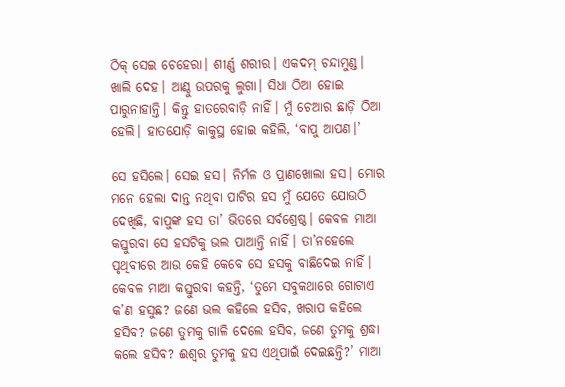ଠିକ୍‌ ସେଇ ଚେହେରା। ଶୀର୍ଣ୍ଣ ଶରୀର। ଏକଦମ୍‌ ଚନ୍ଦାମୁଣ୍ଡ। ଖାଲି ଦେହ। ଆଣ୍ଠୁ ଉପରକୁ ଲୁଗା। ସିଧା ଠିଆ ହୋଇ ପାରୁନାହାନ୍ତି। କିନ୍ତୁ ହାତରେବାଡ଼ି ନାହିଁ। ମୁଁ ଚେଆର ଛାଡ଼ି ଠିଆ ହେଲି। ହାତଯୋଡ଼ି କାକୁସ୍ଥ ହୋଇ କହିଲି, ‘ବାପୁ ଆପଣ।’

ସେ ହସିଲେ। ସେଇ ହସ। ନିର୍ମଳ ଓ ପ୍ରାଣଖୋଲା ହସ। ମୋର ମନେ ହେଲା ଦାନ୍ତ ନଥିବା ପାଟିର ହସ ମୁଁ ଯେତେ ଯୋଉଠି ଦେଖିଛି, ବାପୁଙ୍କ ହସ ତା’ ଭିତରେ ସର୍ବଶ୍ରେଷ୍ଠ। କେବଳ ମାଆ କସ୍ତୁରବା ସେ ହସଟିକୁ ଭଲ ପାଆନ୍ତି ନାହିଁ। ତା’ନହେଲେ ପୃଥିବୀରେ ଆଉ କେହି କେବେ ସେ ହସକୁ ବାଛିଦେଇ ନାହିଁ। କେବଳ ମାଆ କସ୍ତୁରବା କହନ୍ତି, ‘ତୁମେ ସବୁକଥାରେ ଗୋଟାଏ କ’ଣ ହସୁଛ? ଜଣେ ଭଲ କହିଲେ ହସିବ, ଖରାପ କହିଲେ ହସିବ? ଜଣେ ତୁମକୁ ଗାଳି ଦେଲେ ହସିବ, ଜଣେ ତୁମକୁ ଶ୍ରଦ୍ଧା କଲେ ହସିବ? ଈଶ୍ବର ତୁମକୁ ହସ ଏଥିପାଇଁ ଦେଇଛନ୍ତି?’ ମାଆ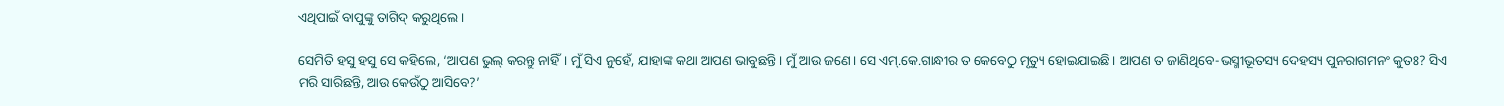ଏଥିପାଇଁ ବାପୁଙ୍କୁ ତାଗିଦ୍‌ କରୁଥିଲେ।

ସେମିତି ହସୁ ହସୁ ସେ କହିଲେ, ‘ଆପଣ ଭୁଲ୍‌ କରନ୍ତୁ ନାହିଁ। ମୁଁ ସିଏ ନୁହେଁ, ଯାହାଙ୍କ କଥା ଆପଣ ଭାବୁଛନ୍ତି। ମୁଁ ଆଉ ଜଣେ। ସେ ଏମ୍‌.କେ.ଗାନ୍ଧୀର ତ କେବେଠୁ ମୃତ୍ୟୁ ହୋଇଯାଇଛି। ଆପଣ ତ ଜାଣିଥିବେ-ଭସ୍ମୀଭୂତସ୍ୟ ଦେହସ୍ୟ ପୁନରାଗମନଂ କୁତଃ? ସିଏ ମରି ସାରିଛନ୍ତି, ଆଉ କେଉଁଠୁ ଆସିବେ?’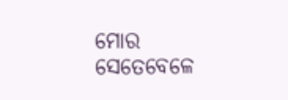ମୋର ସେତେବେଳେ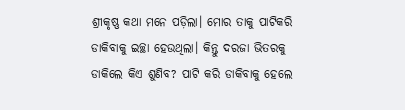ଶ୍ରୀକୃଷ୍ଣ କଥା ମନେ ପଡ଼ିଲା। ମୋର ତାକୁ ପାଟିକରି ଡାକିବାକୁ ଇଚ୍ଛା ହେଉଥିଲା। କିନ୍ତୁ ଦରଜା ଭିତରକୁ ଡାକିଲେ କିଏ ଶୁଣିବ? ପାଟି କରି ଡାକିବାକୁ ହେଲେ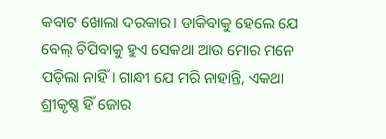କବାଟ ଖୋଲା ଦରକାର। ଡାକିବାକୁ ହେଲେ ଯେ ବେଲ୍‌ ଚିପିବାକୁ ହୁଏ ସେକଥା ଆଉ ମୋର ମନେ ପଡ଼ିଲା ନାହିଁ। ଗାନ୍ଧୀ ଯେ ମରି ନାହାନ୍ତି, ଏକଥା ଶ୍ରୀକୃଷ୍ଣ ହିଁ ଜୋର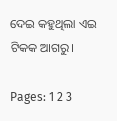ଦେଇ କହୁଥିଲା ଏଇ ଟିକକ ଆଗରୁ।

Pages: 1 2 3